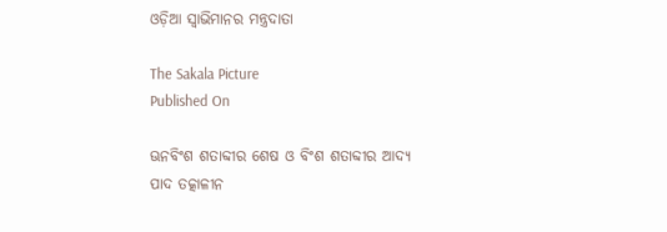ଓଡ଼ିଆ ସ୍ୱାଭିମାନର ମନ୍ତ୍ରଦାତା

The Sakala Picture
Published On

ଊନବିଂଶ ଶତାବ୍ଦୀର ଶେଷ ଓ ବିଂଶ ଶତାବ୍ଦୀର ଆଦ୍ୟ ପାଦ ତତ୍କାଳୀନ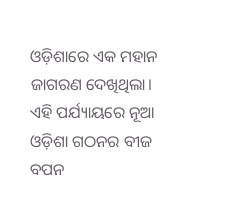ଓଡ଼ିଶାରେ ଏକ ମହାନ ଜାଗରଣ ଦେଖିଥିଲା। ଏହି ପର୍ଯ୍ୟାୟରେ ନୂଆ ଓଡ଼ିଶା ଗଠନର ବୀଜ ବପନ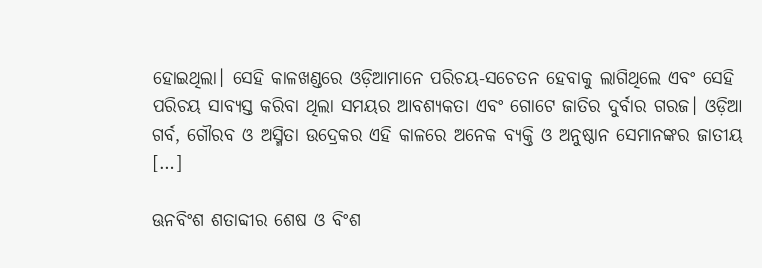ହୋଇଥିଲା। ସେହି କାଳଖଣ୍ଡରେ ଓଡ଼ିଆମାନେ ପରିଚୟ-ସଚେତନ ହେବାକୁ ଲାଗିଥିଲେ ଏବଂ ସେହି ପରିଚୟ ସାବ୍ୟସ୍ତ କରିବା ଥିଲା ସମୟର ଆବଶ୍ୟକତା ଏବଂ ଗୋଟେ ଜାତିର ଦୁର୍ବାର ଗରଜ। ଓଡ଼ିଆ ଗର୍ବ, ଗୌରବ ଓ ଅସ୍ମିତା ଉଦ୍ରେକର ଏହି କାଳରେ ଅନେକ ବ୍ୟକ୍ତି ଓ ଅନୁଷ୍ଠାନ ସେମାନଙ୍କର ଜାତୀୟ […]

ଊନବିଂଶ ଶତାବ୍ଦୀର ଶେଷ ଓ ବିଂଶ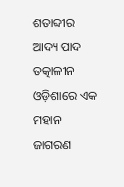ଶତାବ୍ଦୀର ଆଦ୍ୟ ପାଦ ତତ୍କାଳୀନ ଓଡ଼ିଶାରେ ଏକ ମହାନ ଜାଗରଣ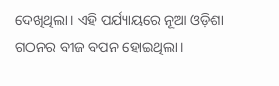ଦେଖିଥିଲା। ଏହି ପର୍ଯ୍ୟାୟରେ ନୂଆ ଓଡ଼ିଶା ଗଠନର ବୀଜ ବପନ ହୋଇଥିଲା।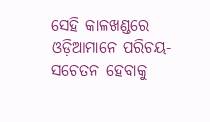ସେହି କାଳଖଣ୍ଡରେ ଓଡ଼ିଆମାନେ ପରିଚୟ-ସଚେତନ ହେବାକୁ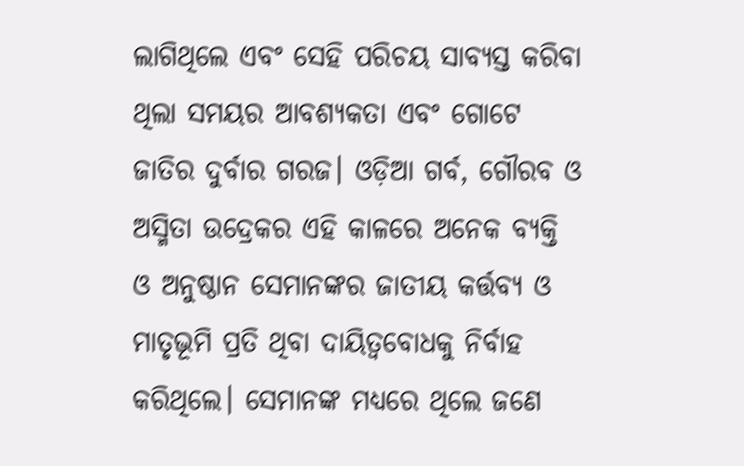ଲାଗିଥିଲେ ଏବଂ ସେହି ପରିଚୟ ସାବ୍ୟସ୍ତ କରିବା ଥିଲା ସମୟର ଆବଶ୍ୟକତା ଏବଂ ଗୋଟେ ଜାତିର ଦୁର୍ବାର ଗରଜ। ଓଡ଼ିଆ ଗର୍ବ, ଗୌରବ ଓ ଅସ୍ମିତା ଉଦ୍ରେକର ଏହି କାଳରେ ଅନେକ ବ୍ୟକ୍ତି ଓ ଅନୁଷ୍ଠାନ ସେମାନଙ୍କର ଜାତୀୟ କର୍ତ୍ତବ୍ୟ ଓ ମାତୃଭୂମି ପ୍ରତି ଥିବା ଦାୟିତ୍ୱବୋଧକୁ ନିର୍ବାହ କରିଥିଲେ। ସେମାନଙ୍କ ମଧ୍ୟରେ ଥିଲେ ଜଣେ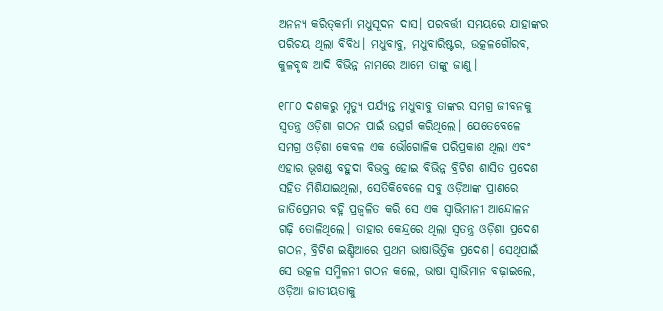ଅନନ୍ୟ କରିତ୍‌‌କର୍ମା ମଧୁସୂଦନ ଦାସ। ପରବର୍ତ୍ତୀ ସମୟରେ ଯାହାଙ୍କର ପରିଚୟ ଥିଲା ବିବିଧ। ମଧୁବାବୁ, ମଧୁବାରିଷ୍ଟର, ଉତ୍କଳଗୌରବ, କୁଳବୃଦ୍ଧ ଆଦି ବିଭିନ୍ନ ନାମରେ ଆମେ ତାଙ୍କୁ ଜାଣୁ।

୧୮୮୦ ଦଶକରୁ ମୃତ୍ୟୁ ପର୍ଯ୍ୟନ୍ତ ମଧୁବାବୁ ତାଙ୍କର ସମଗ୍ର ଜୀବନକୁ ସ୍ୱତନ୍ତ୍ର ଓଡ଼ିଶା ଗଠନ ପାଇଁ ଉତ୍ସର୍ଗ କରିଥିଲେ। ଯେତେବେଳେ ସମଗ୍ର ଓଡ଼ିଶା କେବଳ ଏକ ଭୌଗୋଳିକ ପରିପ୍ରକାଶ ଥିଲା ଏବଂ ଏହାର ଭୂଖଣ୍ଡ ବହୁଦା ବିଭକ୍ତ ହୋଇ ବିଭିନ୍ନ ବ୍ରିଟିଶ ଶାସିତ ପ୍ରଦେଶ ସହିତ ମିଶିଯାଇଥିଲା, ସେତିକିବେଳେ ସବୁ ଓଡ଼ିଆଙ୍କ ପ୍ରାଣରେ ଜାତିପ୍ରେମର ବହ୍ନି ପ୍ରଜ୍ୱଳିତ କରି ସେ ଏକ ସ୍ୱାଭିମାନୀ ଆନ୍ଦୋଳନ ଗଢ଼ି ତୋଳିଥିଲେ। ତାହାର କେନ୍ଦ୍ରରେ ଥିଲା ସ୍ୱତନ୍ତ୍ର ଓଡ଼ିଶା ପ୍ରଦେଶ ଗଠନ, ବ୍ରିଟିଶ ଇଣ୍ଡିଆରେ ପ୍ରଥମ ଭାଷାଭିତ୍ତିକ ପ୍ରଦେଶ। ସେଥିପାଇଁ ସେ ଉତ୍କଳ ସମ୍ମିଳନୀ ଗଠନ କଲେ, ଭାଷା ସ୍ୱାଭିମାନ ବଢ଼ାଇଲେ, ଓଡ଼ିଆ ଜାତୀୟତାକୁ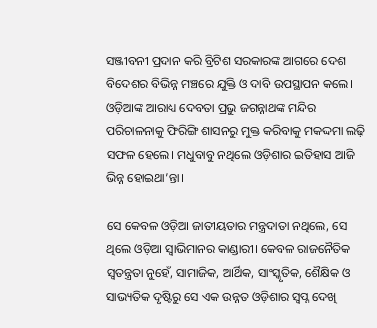ସଞ୍ଜୀବନୀ ପ୍ରଦାନ କରି ବ୍ରିଟିଶ ସରକାରଙ୍କ ଆଗରେ ଦେଶ ବିଦେଶର ବିଭିନ୍ନ ମଞ୍ଚରେ ଯୁକ୍ତି ଓ ଦାବି ଉପସ୍ଥାପନ କଲେ। ଓଡ଼ିଆଙ୍କ ଆରାଧ୍ୟ ଦେବତା ପ୍ରଭୁ ଜଗନ୍ନାଥଙ୍କ ମନ୍ଦିର ପରିଚାଳନାକୁ ଫିରିଙ୍ଗି ଶାସନରୁ ମୁକ୍ତ କରିବାକୁ ମକଦ୍ଦମା ଲଢ଼ି ସଫଳ ହେଲେ। ମଧୁବାବୁ ନଥିଲେ ଓଡ଼ିଶାର ଇତିହାସ ଆଜି ଭିନ୍ନ ହୋଇଥା’ନ୍ତା।

ସେ କେବଳ ଓଡ଼ିଆ ଜାତୀୟତାର ମନ୍ତ୍ରଦାତା ନଥିଲେ, ସେ ଥିଲେ ଓଡ଼ିଆ ସ୍ୱାଭିମାନର କାଣ୍ଡାରୀ। କେବଳ ରାଜନୈତିକ ସ୍ୱତନ୍ତ୍ରତା ନୁହେଁ, ସାମାଜିକ, ଆର୍ଥିକ, ସାଂସ୍କୃତିକ, ଶୈକ୍ଷିକ ଓ ସାଭ୍ୟତିକ ଦୃଷ୍ଟିରୁ ସେ ଏକ ଉନ୍ନତ ଓଡ଼ିଶାର ସ୍ୱପ୍ନ ଦେଖି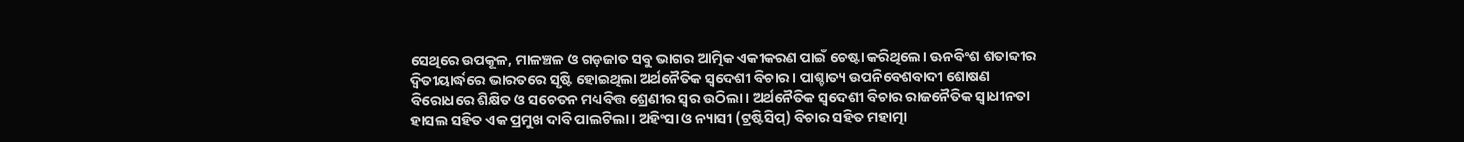ସେଥିରେ ଉପକୂଳ, ମାଳଞ୍ଚଳ ଓ ଗଡ଼ଜାତ ସବୁ ଭାଗର ଆତ୍ମିକ ଏକୀକରଣ ପାଇଁ ଚେଷ୍ଟା କରିଥିଲେ। ଊନବିଂଶ ଶତାବ୍ଦୀର ଦ୍ୱିତୀୟାର୍ଦ୍ଧରେ ଭାରତରେ ସୃଷ୍ଟି ହୋଇଥିଲା ଅର୍ଥନୈତିକ ସ୍ୱଦେଶୀ ବିଚାର। ପାଶ୍ଚାତ୍ୟ ଉପନିବେଶବାଦୀ ଶୋଷଣ ବିରୋଧରେ ଶିକ୍ଷିତ ଓ ସଚେତନ ମଧ୍ୟବିତ୍ତ ଶ୍ରେଣୀର ସ୍ୱର ଉଠିଲା। ଅର୍ଥନୈତିକ ସ୍ୱଦେଶୀ ବିଚାର ରାଜନୈତିକ ସ୍ୱାଧୀନତା ହାସଲ ସହିତ ଏକ ପ୍ରମୁଖ ଦାବି ପାଲଟିଲା। ଅହିଂସା ଓ ନ୍ୟାସୀ (ଟ୍ରଷ୍ଟିସିପ୍‌‌) ବିଚାର ସହିତ ମହାତ୍ମା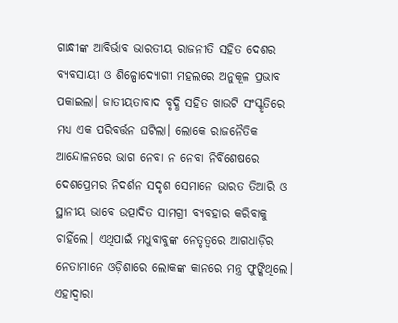ଗାନ୍ଧୀଙ୍କ ଆବିର୍ଭାବ ଭାରତୀୟ ରାଜନୀତି ସହିତ ଦେଶର ବ୍ୟବସାୟୀ ଓ ଶିଳ୍ପୋଦ୍ୟୋଗୀ ମହଲରେ ଅନୁକୂଳ ପ୍ରଭାବ ପକାଇଲା। ଜାତୀୟତାବାଦ ବୃଦ୍ଧି ସହିତ ଖାଉଟି ସଂସ୍କୃତିରେ ମଧ୍ୟ ଏକ ପରିବର୍ତ୍ତନ ଘଟିଲା। ଲୋକେ ରାଜନୈତିକ ଆନ୍ଦୋଳନରେ ଭାଗ ନେବା ନ ନେବା ନିର୍ବିଶେଷରେ ଦେଶପ୍ରେମର ନିଦର୍ଶନ ସଦୃଶ ସେମାନେ ଭାରତ ତିଆରି ଓ ସ୍ଥାନୀୟ ଭାବେ ଉତ୍ପାଦିତ ସାମଗ୍ରୀ ବ୍ୟବହାର କରିବାକୁ ଚାହିଁଲେ। ଏଥିପାଇଁ ମଧୁବାବୁଙ୍କ ନେତୃତ୍ୱରେ ଆଗଧାଡ଼ିର ନେତାମାନେ ଓଡ଼ିଶାରେ ଲୋକଙ୍କ କାନରେ ମନ୍ତ୍ର ଫୁଙ୍କିଥିଲେ। ଏହାଦ୍ୱାରା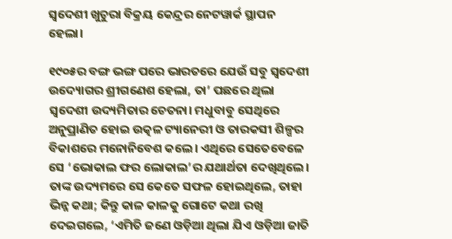ସ୍ୱଦେଶୀ ଖୁଚୁରା ବିକ୍ରୟ କେନ୍ଦ୍ରର ନେଟୱାର୍କ ସ୍ଥାପନ ହେଲା।

୧୯୦୫ର ବଙ୍ଗ ଭଙ୍ଗ ପରେ ଭାରତରେ ଯେଉଁ ସବୁ ସ୍ୱଦେଶୀ ଉଦ୍ୟୋଗର ଶ୍ରୀଗଣେଶ ହେଲା, ତା’ ପଛରେ ଥିଲା ସ୍ୱଦେଶୀ ଉଦ୍ୟମିତାର ଚେତନା। ମଧୁବାବୁ ସେଥିରେ ଅନୁପ୍ରାଣିତ ହୋଇ ଉତ୍କଳ ଟ୍ୟାନେରୀ ଓ ତାରକସୀ ଶିଳ୍ପର ବିକାଶରେ ମନୋନିବେଶ କଲେ। ଏଥିରେ ସେତେବେଳେ ସେ ‘ଭୋକାଲ ଫର ଲୋକାଲ’ର ଯଥାର୍ଥତା ଦେଖିଥିଲେ। ତାଙ୍କ ଉଦ୍ୟମରେ ସେ କେତେ ସଫଳ ହୋଇଥିଲେ, ତାହା ଭିନ୍ନ କଥା; କିନ୍ତୁ କାଳ କାଳକୁ ଗୋଟେ କଥା ରଖି ଦେଇଗଲେ, ‘ଏମିତି ଜଣେ ଓଡ଼ିଆ ଥିଲା ଯିଏ ଓଡ଼ିଆ ଜାତି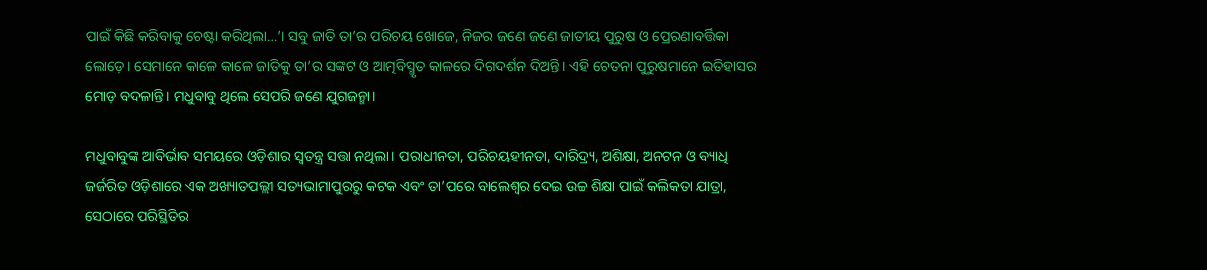ପାଇଁ କିଛି କରିବାକୁ ଚେଷ୍ଟା କରିଥିଲା…’। ସବୁ ଜାତି ତା’ର ପରିଚୟ ଖୋଜେ, ନିଜର ଜଣେ ଜଣେ ଜାତୀୟ ପୁରୁଷ ଓ ପ୍ରେରଣାବର୍ତ୍ତିକା ଲୋଡ଼େ। ସେମାନେ କାଳେ କାଳେ ଜାତିକୁ ତା’ର ସଙ୍କଟ ଓ ଆତ୍ମବିସ୍ମୃତ କାଳରେ ଦିଗଦର୍ଶନ ଦିଅନ୍ତି। ଏହି ଚେତନା ପୁରୁଷମାନେ ଇତିହାସର ମୋଡ଼ ବଦଳାନ୍ତି। ମଧୁବାବୁ ଥିଲେ ସେପରି ଜଣେ ଯୁଗଜନ୍ମା।

ମଧୁବାବୁଙ୍କ ଆବିର୍ଭାବ ସମୟରେ ଓଡ଼ିଶାର ସ୍ୱତନ୍ତ୍ର ସତ୍ତା ନଥିଲା। ପରାଧୀନତା, ପରିଚୟହୀନତା, ଦାରିଦ୍ର୍ୟ, ଅଶିକ୍ଷା, ଅନଟନ ଓ ବ୍ୟାଧି ଜର୍ଜରିତ ଓଡ଼ିଶାରେ ଏକ ଅଖ୍ୟାତପଲ୍ଲୀ ସତ୍ୟଭାମାପୁରରୁ କଟକ ଏବଂ ତା’ପରେ ବାଲେଶ୍ୱର ଦେଇ ଉଚ୍ଚ ଶିକ୍ଷା ପାଇଁ କଲିକତା ଯାତ୍ରା, ସେଠାରେ ପରିସ୍ଥିତିର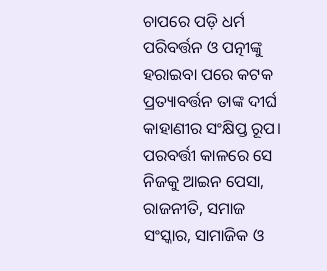ଚାପରେ ପଡ଼ି ଧର୍ମ ପରିବର୍ତ୍ତନ ଓ ପତ୍ନୀଙ୍କୁ ହରାଇବା ପରେ କଟକ ପ୍ରତ୍ୟାବର୍ତ୍ତନ ତାଙ୍କ ଦୀର୍ଘ କାହାଣୀର ସଂକ୍ଷିପ୍ତ ରୂପ। ପରବର୍ତ୍ତୀ କାଳରେ ସେ ନିଜକୁ ଆଇନ ପେସା, ରାଜନୀତି, ସମାଜ ସଂସ୍କାର, ସାମାଜିକ ଓ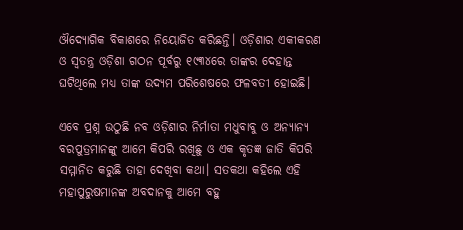ଔଦ୍ୟୋଗିକ ବିକାଶରେ ନିୟୋଜିତ କରିଛନ୍ତି। ଓଡ଼ିଶାର ଏକୀକରଣ ଓ ସ୍ୱତନ୍ତ୍ର ଓଡ଼ିଶା ଗଠନ ପୂର୍ବରୁ ୧୯୩୪ରେ ତାଙ୍କର ଦେହାନ୍ତ ଘଟିଥିଲେ ମଧ୍ୟ ତାଙ୍କ ଉଦ୍ୟମ ପରିଶେଷରେ ଫଳବତୀ ହୋଇଛି।

ଏବେ ପ୍ରଶ୍ନ ଉଠୁଛି ନବ ଓଡ଼ିଶାର ନିର୍ମାତା ମଧୁବାବୁ ଓ ଅନ୍ୟାନ୍ୟ ବରପୁତ୍ରମାନଙ୍କୁ ଆମେ କିପରି ରଖିଛୁ ଓ ଏକ କୃତଜ୍ଞ ଜାତି କିପରି ସମ୍ମାନିତ କରୁଛି ତାହା ଦେଖିବା କଥା। ସତକଥା କହିଲେ ଏହି ମହାପୁରୁଷମାନଙ୍କ ଅବଦାନକୁ ଆମେ ବହୁ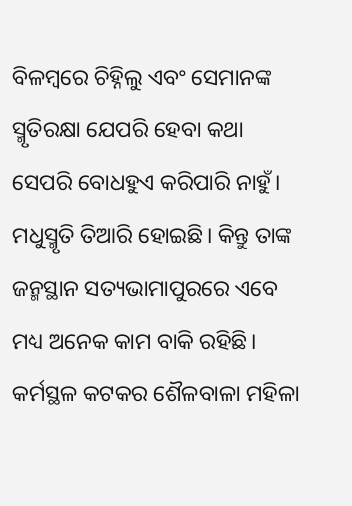ବିଳମ୍ବରେ ଚିହ୍ନିଲୁ ଏବଂ ସେମାନଙ୍କ ସ୍ମୃତିରକ୍ଷା ଯେପରି ହେବା କଥା ସେପରି ବୋଧହୁଏ କରିପାରି ନାହୁଁ। ମଧୁସ୍ମୃତି ତିଆରି ହୋଇଛି। କିନ୍ତୁ ତାଙ୍କ ଜନ୍ମସ୍ଥାନ ସତ୍ୟଭାମାପୁରରେ ଏବେ ମଧ୍ୟ ଅନେକ କାମ ବାକି ରହିଛି। କର୍ମସ୍ଥଳ କଟକର ଶୈଳବାଳା ମହିଳା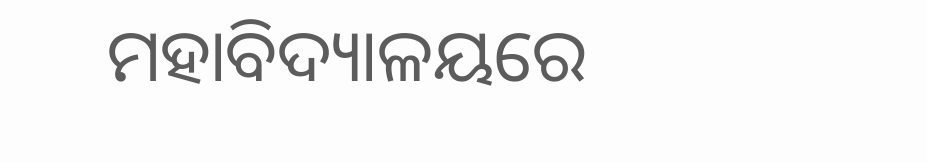ମହାବିଦ୍ୟାଳୟରେ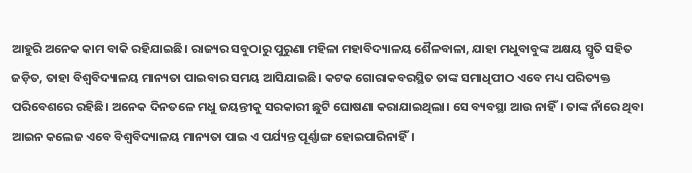ଆହୁରି ଅନେକ କାମ ବାକି ରହିଯାଇଛି। ରାଜ୍ୟର ସବୁଠାରୁ ପୁରୁଣା ମହିଳା ମହାବିଦ୍ୟାଳୟ ଶୈଳବାଳା, ଯାହା ମଧୁବାବୁଙ୍କ ଅକ୍ଷୟ ସ୍ମୃତି ସହିତ ଜଡ଼ିତ, ତାହା ବିଶ୍ୱବିଦ୍ୟାଳୟ ମାନ୍ୟତା ପାଇବାର ସମୟ ଆସିଯାଇଛି। କଟକ ଗୋରାକବରସ୍ଥିତ ତାଙ୍କ ସମାଧିପୀଠ ଏବେ ମଧ୍ୟ ପରିତ୍ୟକ୍ତ ପରିବେଶରେ ରହିଛି। ଅନେକ ଦିନତଳେ ମଧୁ ଜୟନ୍ତୀକୁ ସରକାରୀ ଛୁଟି ଘୋଷଣା କରାଯାଇଥିଲା। ସେ ବ୍ୟବସ୍ଥା ଆଉ ନାହିଁ। ତାଙ୍କ ନାଁରେ ଥିବା ଆଇନ କଲେଜ ଏବେ ବିଶ୍ୱବିଦ୍ୟାଳୟ ମାନ୍ୟତା ପାଇ ଏ ପର୍ଯ୍ୟନ୍ତ ପୂର୍ଣ୍ଣାଙ୍ଗ ହୋଇପାରିନାହିଁ।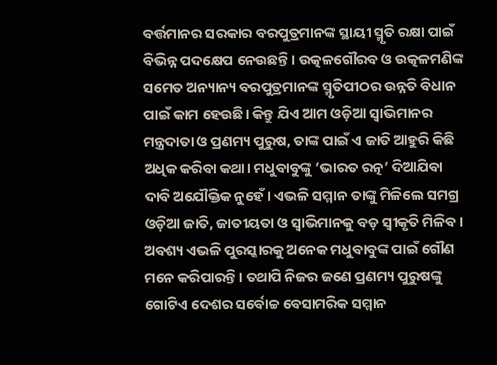ବର୍ତ୍ତମାନର ସରକାର ବରପୁତ୍ରମାନଙ୍କ ସ୍ଥାୟୀ ସ୍ମୃତି ରକ୍ଷା ପାଇଁ ବିଭିନ୍ନ ପଦକ୍ଷେପ ନେଉଛନ୍ତି। ଉତ୍କଳଗୌରବ ଓ ଉତ୍କଳମଣିଙ୍କ ସମେତ ଅନ୍ୟାନ୍ୟ ବରପୁତ୍ରମାନଙ୍କ ସ୍ମୃତିପୀଠର ଉନ୍ନତି ବିଧାନ ପାଇଁ କାମ ହେଉଛି। କିନ୍ତୁ ଯିଏ ଆମ ଓଡ଼ିଆ ସ୍ୱାଭିମାନର ମନ୍ତ୍ରଦାତା ଓ ପ୍ରଣମ୍ୟ ପୁରୁଷ, ତାଙ୍କ ପାଇଁ ଏ ଜାତି ଆହୁରି କିଛି ଅଧିକ କରିବା କଥା। ମଧୁବାବୁଙ୍କୁ ‘ଭାରତ ରତ୍ନ’ ଦିଆଯିବା ଦାବି ଅଯୌକ୍ତିକ ନୁହେଁ। ଏଭଳି ସମ୍ମାନ ତାଙ୍କୁ ମିଳିଲେ ସମଗ୍ର ଓଡ଼ିଆ ଜାତି, ଜାତୀୟତା ଓ ସ୍ୱାଭିମାନକୁ ବଡ଼ ସ୍ୱୀକୃତି ମିଳିବ। ଅବଶ୍ୟ ଏଭଳି ପୁରସ୍କାରକୁ ଅନେକ ମଧୁବାବୁଙ୍କ ପାଇଁ ଗୌଣ ମନେ କରିପାରନ୍ତି। ତଥାପି ନିଜର ଜଣେ ପ୍ରଣମ୍ୟ ପୁରୁଷଙ୍କୁ ଗୋଟିଏ ଦେଶର ସର୍ବୋଚ୍ଚ ବେସାମରିକ ସମ୍ମାନ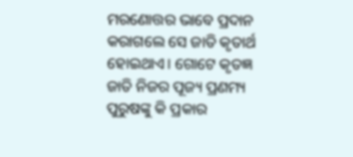ମରଣୋତ୍ତର ଭାବେ ପ୍ରଦାନ କରାଗଲେ ସେ ଜାତି କୃତାର୍ଥ ହୋଇଥାଏ। ଗୋଟେ କୃତଜ୍ଞ ଜାତି ନିଜର ପୂଜ୍ୟ ପ୍ରଣମ୍ୟ ପୁରୁଷଙ୍କୁ କି ପ୍ରକାର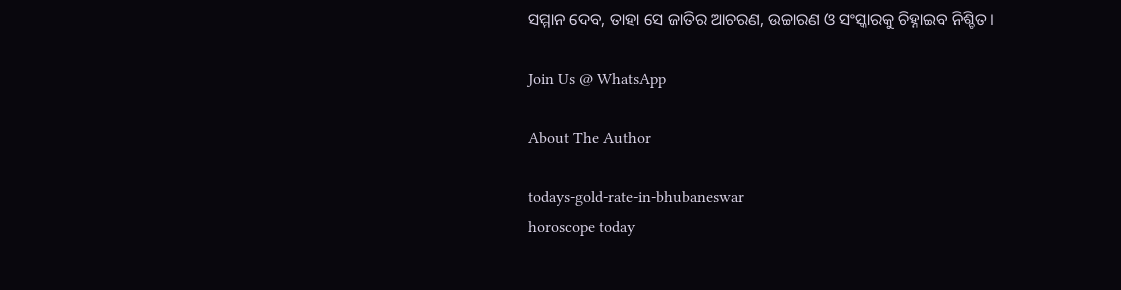ସମ୍ମାନ ଦେବ, ତାହା ସେ ଜାତିର ଆଚରଣ, ଉଚ୍ଚାରଣ ଓ ସଂସ୍କାରକୁ ଚିହ୍ନାଇବ ନିଶ୍ଚିତ।

Join Us @ WhatsApp

About The Author

todays-gold-rate-in-bhubaneswar
horoscope today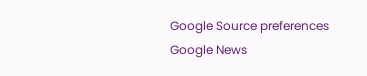Google Source preferences
Google News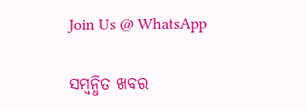Join Us @ WhatsApp

ସମ୍ବନ୍ଧିତ ଖବର